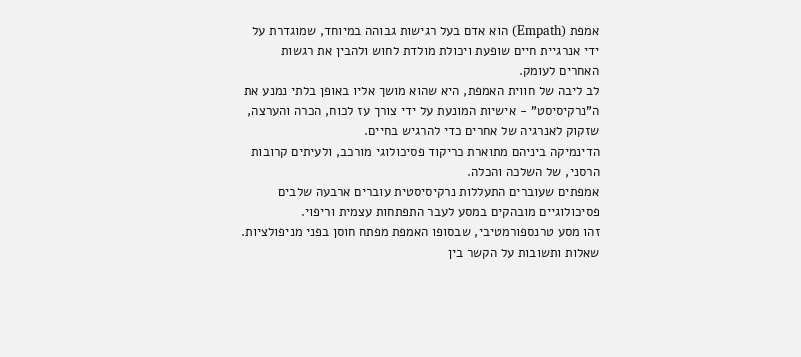אמפת (Empath) הוא אדם בעל רגישות גבוהה במיוחד, שמוגדרת על ידי אנרגיית חיים שופעת ויכולת מולדת לחוש ולהבין את רגשות האחרים לעומק.
לב ליבה של חווית האמפת, היא שהוא מושך אליו באופן בלתי נמנע את ה"נרקיסיסט" - אישיות המונעת על ידי צורך עז לכוח, הכרה והערצה, שזקוק לאנרגיה של אחרים כדי להרגיש בחיים.
הדינמיקה ביניהם מתוארת כריקוד פסיכולוגי מורכב, ולעיתים קרובות הרסני, של השלכה והכלה.
אמפתים שעוברים התעללות נרקיסיסטית עוברים ארבעה שלבים פסיכולוגיים מובהקים במסע לעבר התפתחות עצמית וריפוי.
זהו מסע טרנספורמטיבי, שבסופו האמפת מפתח חוסן בפני מניפולציות.
שאלות ותשובות על הקשר בין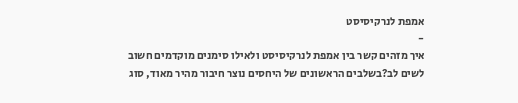אמפת לנרקיסיסט
-
איך מזהים קשר בין אמפת לנרקיסיסט ולאילו סימנים מוקדמים חשוב לשים לב?בשלבים הראשונים של היחסים נוצר חיבור מהיר מאוד, סוג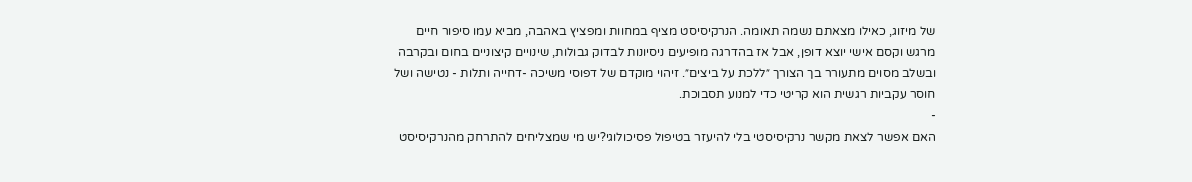של מיזוג, כאילו מצאתם נשמה תאומה. הנרקיסיסט מציף במחוות ומפציץ באהבה, מביא עמו סיפור חיים מרגש וקסם אישי יוצא דופן, אבל אז בהדרגה מופיעים ניסיונות לבדוק גבולות, שינויים קיצוניים בחום ובקרבה ובשלב מסוים מתעורר בך הצורך ״ללכת על ביצים״. זיהוי מוקדם של דפוסי משיכה -דחייה ותלות - נטישה ושל חוסר עקביות רגשית הוא קריטי כדי למנוע תסבוכת.
-
האם אפשר לצאת מקשר נרקיסיסטי בלי להיעזר בטיפול פסיכולוגי?יש מי שמצליחים להתרחק מהנרקיסיסט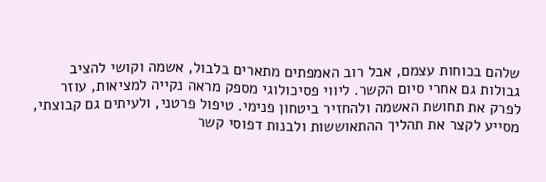שלהם בכוחות עצמם, אבל רוב האמפתים מתארים בלבול, אשמה וקושי להציב גבולות גם אחרי סיום הקשר. ליווי פסיכולוגי מספק מראה נקייה למציאות, עוזר לפרק את תחושת האשמה ולהחזיר ביטחון פנימי. טיפול פרטני, ולעיתים גם קבוצתי, מסייע לקצר את תהליך ההתאוששות ולבנות דפוסי קשר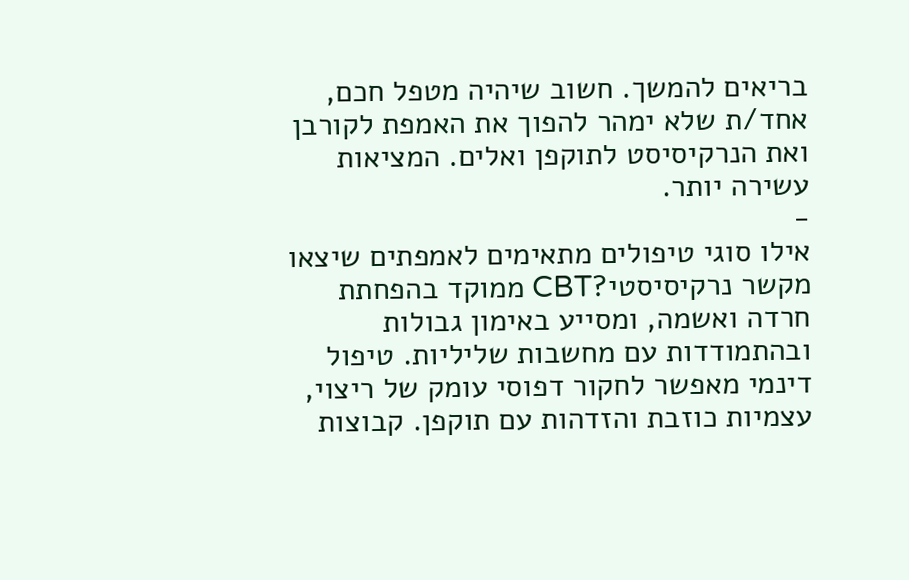בריאים להמשך. חשוב שיהיה מטפל חכם, אחד/ת שלא ימהר להפוך את האמפת לקורבן ואת הנרקיסיסט לתוקפן ואלים. המציאות עשירה יותר.
-
אילו סוגי טיפולים מתאימים לאמפתים שיצאו מקשר נרקיסיסטי?CBT ממוקד בהפחתת חרדה ואשמה, ומסייע באימון גבולות ובהתמודדות עם מחשבות שליליות. טיפול דינמי מאפשר לחקור דפוסי עומק של ריצוי, עצמיות כוזבת והזדהות עם תוקפן. קבוצות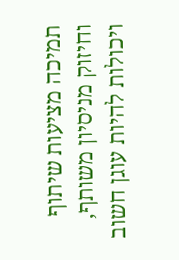תמיכה מציעות שיתוף וחיזוק מניסיון משותף, ויכולות להיות עוגן חשוב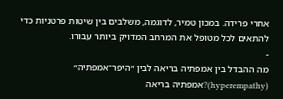אחרי פרידה. במכון טמיר, לדוגמה, משלבים בין שיטות פרטניות כדי להתאים לכל מטופל את המרחב המדויק ביותר עבורו.
-
מה ההבדל בין אמפתיה בריאה לבין ״היפר־אמפתיה״ (hyperempathy)?אמפתיה בריאה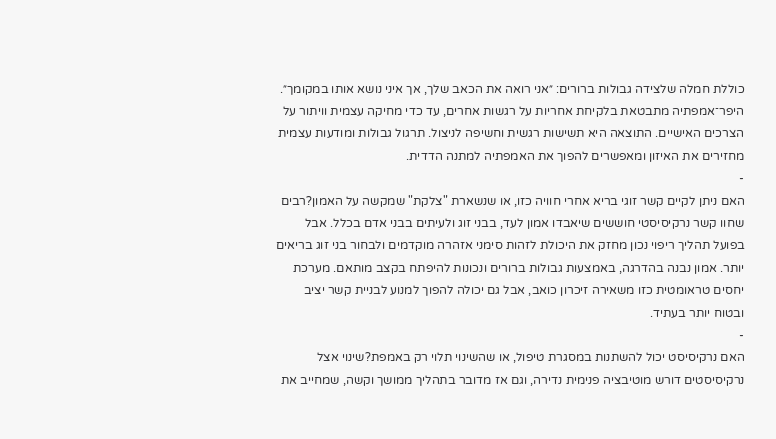כוללת חמלה שלצידה גבולות ברורים: ״אני רואה את הכאב שלך, אך איני נושא אותו במקומך״. היפר־אמפתיה מתבטאת בלקיחת אחריות על רגשות אחרים, עד כדי מחיקה עצמית וויתור על הצרכים האישיים. התוצאה היא תשישות רגשית וחשיפה לניצול. תרגול גבולות ומודעות עצמית מחזירים את האיזון ומאפשרים להפוך את האמפתיה למתנה הדדית.
-
האם ניתן לקיים קשר זוגי בריא אחרי חוויה כזו, או שנשארת "צלקת" שמקשה על האמון?רבים שחוו קשר נרקיסיסטי חוששים שיאבדו אמון לעד, בבני זוג ולעיתים בבני אדם בכלל. אבל בפועל תהליך ריפוי נכון מחזק את היכולת לזהות סימני אזהרה מוקדמים ולבחור בני זוג בריאים יותר. אמון נבנה בהדרגה, באמצעות גבולות ברורים ונכונות להיפתח בקצב מותאם. מערכת יחסים טראומטית כזו משאירה זיכרון כואב, אבל גם יכולה להפוך למנוע לבניית קשר יציב ובטוח יותר בעתיד.
-
האם נרקיסיסט יכול להשתנות במסגרת טיפול, או שהשינוי תלוי רק באמפת?שינוי אצל נרקיסיסטים דורש מוטיבציה פנימית נדירה, וגם אז מדובר בתהליך ממושך וקשה, שמחייב את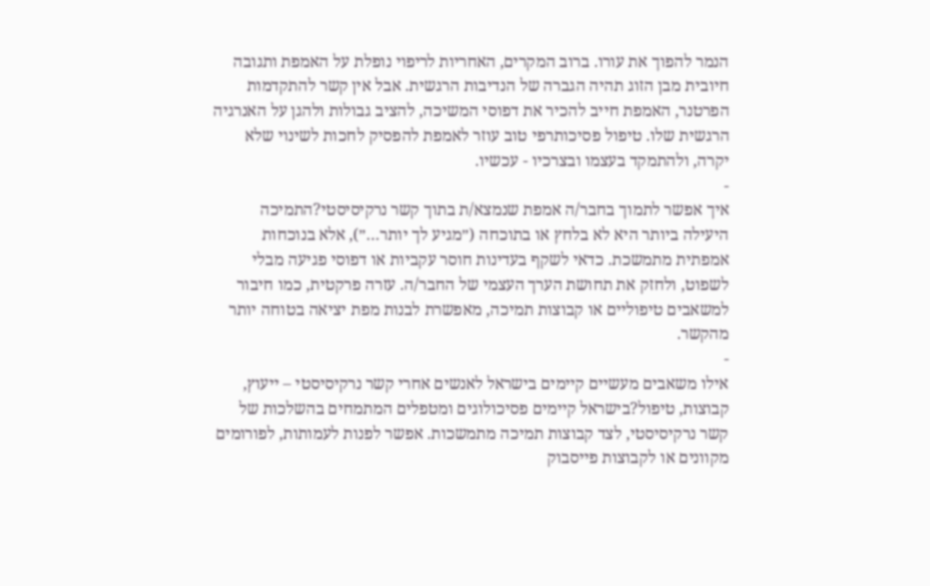הנמר להפוך את עורו. ברוב המקרים, האחריות לריפוי נופלת על האמפת ותגובה חיובית מבן הזוג תהיה הגברה של הנדיבות הרגשית. אבל אין קשר להתקדמות הפרטנר, האמפת חייב להכיר את דפוסי המשיכה, להציב גבולות ולהגן על האנרגיה הרגשית שלו. טיפול פסיכותרפי טוב עוזר לאמפת להפסיק לחכות לשינוי שלא יקרה, ולהתמקד בעצמו ובצרכיו - עכשיו.
-
איך אפשר לתמוך בחבר/ה אמפת שנמצא/ת בתוך קשר נרקיסיסטי?התמיכה היעילה ביותר היא לא בלחץ או בתוכחה (״מגיע לך יותר…״), אלא בנוכחות אמפתית מתמשכת. כדאי לשקף בעדינות חוסר עקביות או דפוסי פגיעה מבלי לשפוט, ולחזק את תחושת הערך העצמי של החבר/ה. עזרה פרקטית, כמו חיבור למשאבים טיפוליים או קבוצות תמיכה, מאפשרת לבנות מפת יציאה בטוחה יותר מהקשר.
-
אילו משאבים מעשיים קיימים בישראל לאנשים אחרי קשר נרקיסיסטי – ייעוץ, קבוצות, טיפול?בישראל קיימים פסיכולוגים ומטפלים המתמחים בהשלכות של קשר נרקיסיסטי, לצד קבוצות תמיכה מתמשכות. אפשר לפנות לעמותות, לפורומים מקוונים או לקבוצות פייסבוק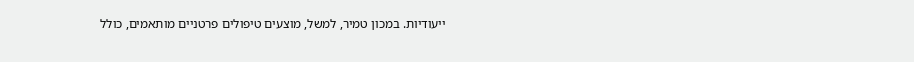ייעודיות. במכון טמיר, למשל, מוצעים טיפולים פרטניים מותאמים, כולל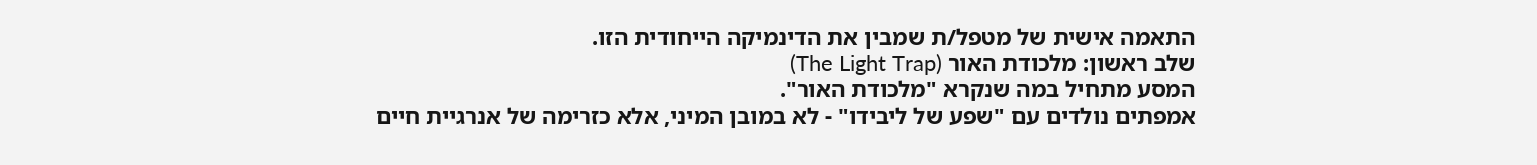התאמה אישית של מטפל/ת שמבין את הדינמיקה הייחודית הזו.
שלב ראשון: מלכודת האור (The Light Trap)
המסע מתחיל במה שנקרא "מלכודת האור".
אמפתים נולדים עם "שפע של ליבידו" - לא במובן המיני, אלא כזרימה של אנרגיית חיים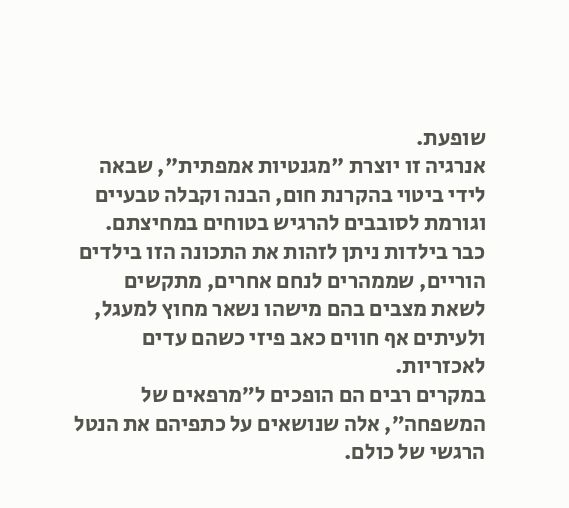שופעת.
אנרגיה זו יוצרת "מגנטיות אמפתית", שבאה לידי ביטוי בהקרנת חום, הבנה וקבלה טבעיים וגורמת לסובבים להרגיש בטוחים במחיצתם.
כבר בילדות ניתן לזהות את התכונה הזו בילדים הוריים, שממהרים לנחם אחרים, מתקשים לשאת מצבים בהם מישהו נשאר מחוץ למעגל, ולעיתים אף חווים כאב פיזי כשהם עדים לאכזריות.
במקרים רבים הם הופכים ל״מרפאים של המשפחה״, אלה שנושאים על כתפיהם את הנטל הרגשי של כולם.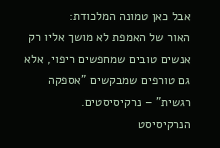אבל כאן טמונה המלכודת:
האור של האמפת לא מושך אליו רק אנשים טובים שמחפשים ריפוי, אלא גם טורפים שמבקשים "אספקה רגשית" – נרקיסיסטים.
הנרקיסיסט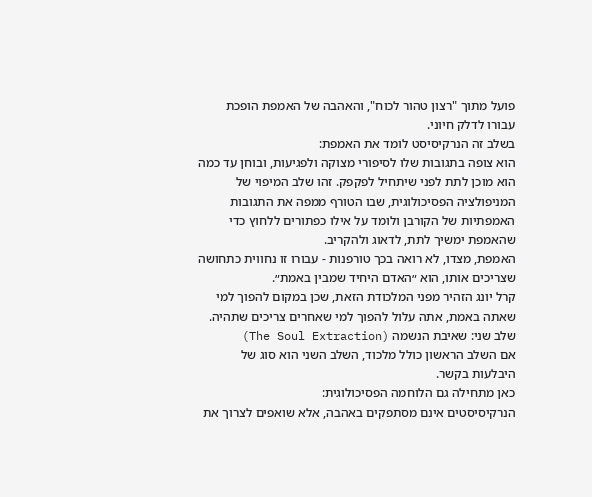פועל מתוך "רצון טהור לכוח", והאהבה של האמפת הופכת עבורו לדלק חיוני.
בשלב זה הנרקיסיסט לומד את האמפת:
הוא צופה בתגובות שלו לסיפורי מצוקה ולפגיעות, ובוחן עד כמה הוא מוכן לתת לפני שיתחיל לפקפק. זהו שלב המיפוי של המניפולציה הפסיכולוגית, שבו הטורף ממפה את התגובות האמפתיות של הקורבן ולומד על אילו כפתורים ללחוץ כדי שהאמפת ימשיך לתת, לדאוג ולהקריב.
האמפת, מצדו, לא רואה בכך טורפנות - עבורו זו נחווית כתחושה שצריכים אותו, הוא ״האדם היחיד שמבין באמת״.
קרל יונג הזהיר מפני המלכודת הזאת, שכן במקום להפוך למי שאתה באמת, אתה עלול להפוך למי שאחרים צריכים שתהיה.
שלב שני: שאיבת הנשמה (The Soul Extraction)
אם השלב הראשון כולל מלכוד, השלב השני הוא סוג של היבלעות בקשר.
כאן מתחילה גם הלוחמה הפסיכולוגית:
הנרקיסיסטים אינם מסתפקים באהבה, אלא שואפים לצרוך את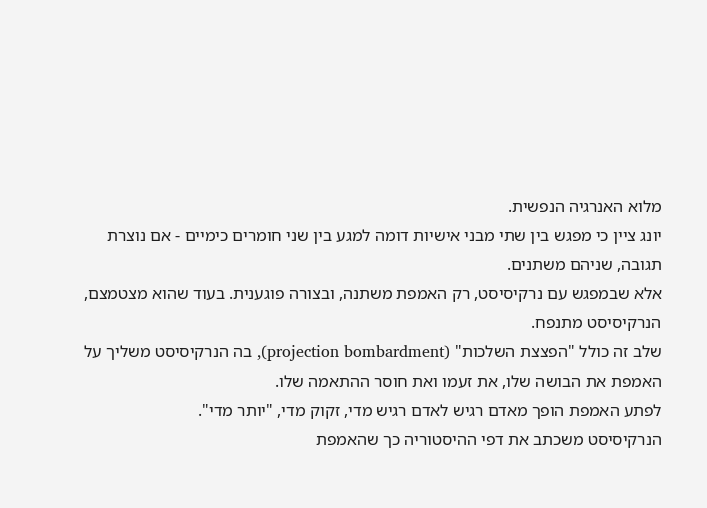מלוא האנרגיה הנפשית.
יונג ציין כי מפגש בין שתי מבני אישיות דומה למגע בין שני חומרים כימיים - אם נוצרת תגובה, שניהם משתנים.
אלא שבמפגש עם נרקיסיסט, רק האמפת משתנה, ובצורה פוגענית. בעוד שהוא מצטמצם, הנרקיסיסט מתנפח.
שלב זה כולל "הפצצת השלכות" (projection bombardment), בה הנרקיסיסט משליך על האמפת את הבושה שלו, את זעמו ואת חוסר ההתאמה שלו.
לפתע האמפת הופך מאדם רגיש לאדם רגיש מדי, זקוק מדי, "יותר מדי".
הנרקיסיסט משכתב את דפי ההיסטוריה כך שהאמפת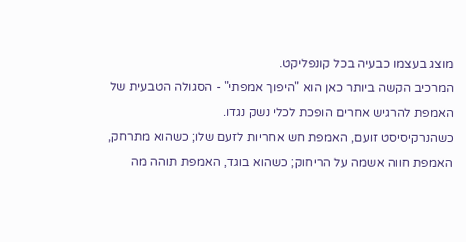מוצג בעצמו כבעיה בכל קונפליקט.
המרכיב הקשה ביותר כאן הוא "היפוך אמפתי" - הסגולה הטבעית של האמפת להרגיש אחרים הופכת לכלי נשק נגדו.
כשהנרקיסיסט זועם, האמפת חש אחריות לזעם שלו; כשהוא מתרחק, האמפת חווה אשמה על הריחוק; כשהוא בוגד, האמפת תוהה מה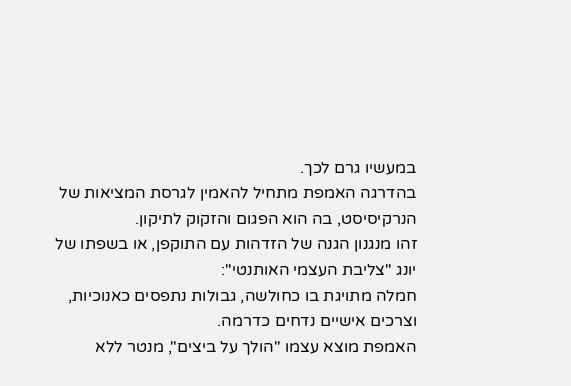במעשיו גרם לכך.
בהדרגה האמפת מתחיל להאמין לגרסת המציאות של הנרקיסיסט, בה הוא הפגום והזקוק לתיקון.
זהו מנגנון הגנה של הזדהות עם התוקפן, או בשפתו של יונג "צליבת העצמי האותנטי":
חמלה מתויגת בו כחולשה, גבולות נתפסים כאנוכיות, וצרכים אישיים נדחים כדרמה.
האמפת מוצא עצמו "הולך על ביצים", מנטר ללא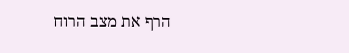הרף את מצב הרוח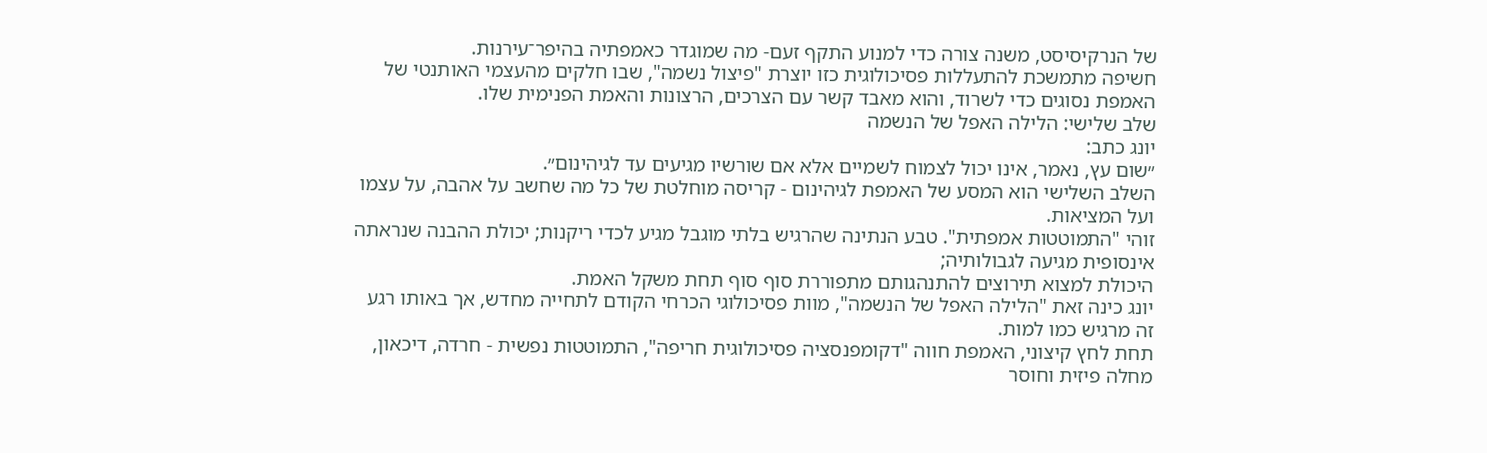של הנרקיסיסט, משנה צורה כדי למנוע התקף זעם- מה שמוגדר כאמפתיה בהיפר־עירנות.
חשיפה מתמשכת להתעללות פסיכולוגית כזו יוצרת "פיצול נשמה", שבו חלקים מהעצמי האותנטי של האמפת נסוגים כדי לשרוד, והוא מאבד קשר עם הצרכים, הרצונות והאמת הפנימית שלו.
שלב שלישי: הלילה האפל של הנשמה
יונג כתב:
״שום עץ, נאמר, אינו יכול לצמוח לשמיים אלא אם שורשיו מגיעים עד לגיהינום״.
השלב השלישי הוא המסע של האמפת לגיהינום - קריסה מוחלטת של כל מה שחשב על אהבה, על עצמו ועל המציאות.
זוהי "התמוטטות אמפתית". טבע הנתינה שהרגיש בלתי מוגבל מגיע לכדי ריקנות; יכולת ההבנה שנראתה אינסופית מגיעה לגבולותיה;
היכולת למצוא תירוצים להתנהגותם מתפוררת סוף סוף תחת משקל האמת.
יונג כינה זאת "הלילה האפל של הנשמה", מוות פסיכולוגי הכרחי הקודם לתחייה מחדש, אך באותו רגע זה מרגיש כמו למות.
תחת לחץ קיצוני, האמפת חווה "דקומפנסציה פסיכולוגית חריפה", התמוטטות נפשית - חרדה, דיכאון, מחלה פיזית וחוסר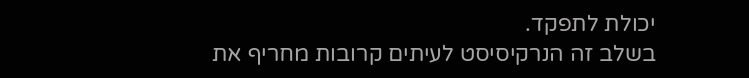יכולת לתפקד.
בשלב זה הנרקיסיסט לעיתים קרובות מחריף את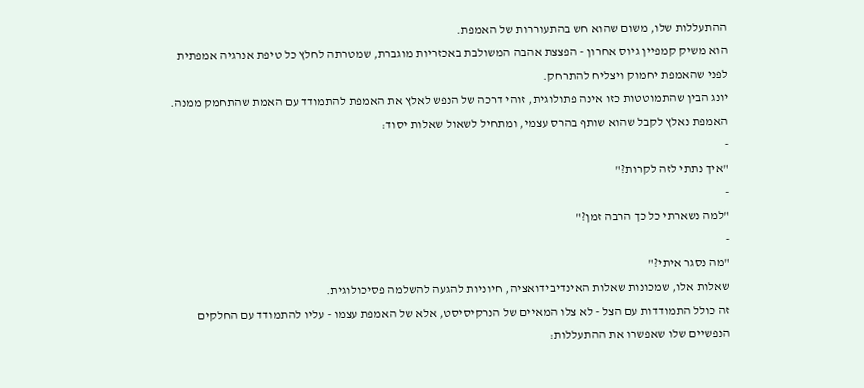ההתעללות שלו, משום שהוא חש בהתעוררות של האמפת.
הוא משיק קמפיין גיוס אחרון - הפצצת אהבה המשולבת באכזריות מוגברת, שמטרתה לחלץ כל טיפת אנרגיה אמפתית לפני שהאמפת יחמוק ויצליח להתרחק.
יונג הבין שהתמוטטות כזו אינה פתולוגית, זוהי דרכה של הנפש לאלץ את האמפת להתמודד עם האמת שהתחמק ממנה.
האמפת נאלץ לקבל שהוא שותף בהרס עצמי, ומתחיל לשאול שאלות יסוד:
-
"איך נתתי לזה לקרות?"
-
"למה נשארתי כל כך הרבה זמן?"
-
"מה נסגר איתי?"
שאלות אלו, שמכונות שאלות האינדיבידואציה, חיוניות להגעה להשלמה פסיכולוגית.
זה כולל התמודדות עם הצל - לא צלו המאיים של הנרקיסיסט, אלא של האמפת עצמו - עליו להתמודד עם החלקים הנפשיים שלו שאפשרו את ההתעללות: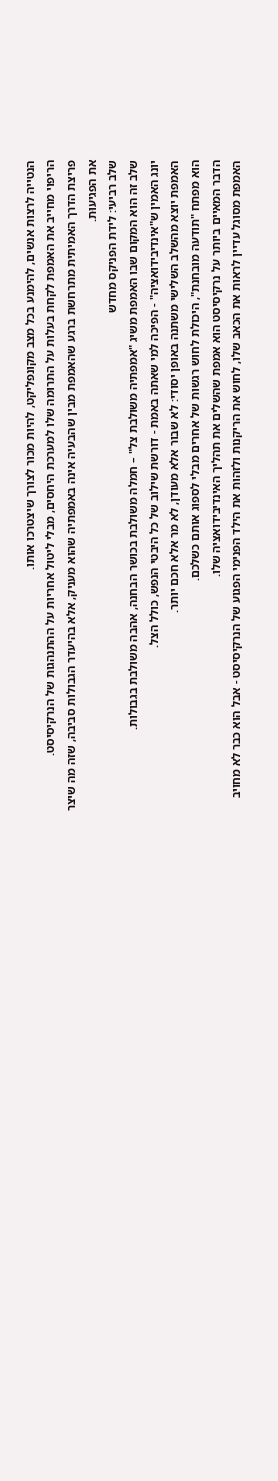הנטייה לרצות אנשים, להימנע בכל מצב מקונפליקט, להיות מכור לצורך שיצטרכו אותו.
הריפוי מחייב את האמפת לקחת בעלות על התרומה שלו למערכת היחסים, מבלי ליטול אחריות על ההתנהגות של הנרקיסיסט.
פריצת הדרך האמיתית מתרחשת ברגע שהאמפת מבין שהבעיה אינה באמפתיה שהוא מעניק, אלא בהיעדר הגבולות סביבה, שזה מה שיצר את הפגיעוּת.
שלב רביעי: לידת הפניקס מחדש
שלב זה הוא המקום שבו האמפת משיג "אמפתיה משולבת צל" – חמלה משולבת בכושר הבחנה, אהבה משולבת בגבולות.
יונג האמין ש"אינדיבידואציה" - הפיכה למי שאתה באמת - דורשת שילוב של כל היבטי הנפש, כולל הצל.
האמפת יוצא מהשלב השלישי משתנה באופן יסודי: לא שבור אלא מעודן, לא מר אלא חכם יותר.
הוא מפתח "תודעה מובחנת", היכולת לחוש רגשות של אחרים מבלי לספוג אותם כשלכם.
הדבר המאיים ביותר על נרקיסיסט הוא אמפת שהשלים את תהליך האינדיבידואציה שלו.
האמפת מסוגל עדיין לראות את הכאב שלו, לחוש את הריקנות ולזהות את הילד הפנימי הפגוע של הנרקיסיסט - אבל הוא כבר לא מחויב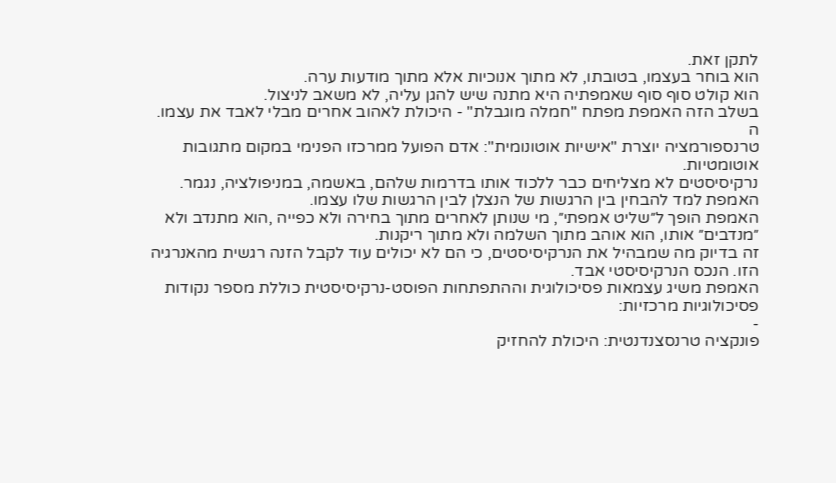לתקן זאת.
הוא בוחר בעצמו, בטובתו, לא מתוך אנוכיות אלא מתוך מודעות ערה.
הוא קולט סוף סוף שאמפתיה היא מתנה שיש להגן עליה, לא משאב לניצול.
בשלב הזה האמפת מפתח "חמלה מוגבלת" - היכולת לאהוב אחרים מבלי לאבד את עצמו. ה
טרנספורמציה יוצרת "אישיות אוטונומית": אדם הפועל ממרכזו הפנימי במקום מתגובות אוטומטיות.
נרקיסיסטים לא מצליחים כבר ללכוד אותו בדרמות שלהם, באשמה, במניפולציה, נגמר. האמפת למד להבחין בין הרגשות של הנצלן לבין הרגשות שלו עצמו.
האמפת הופך ל״שליט אמפתי״, מי שנותן לאחרים מתוך בחירה ולא כפייה ,הוא מתנדב ולא ״מנדבים״ אותו, הוא אוהב מתוך השלמה ולא מתוך ריקנות.
זה בדיוק מה שמבהיל את הנרקיסיסטים, כי הם לא יכולים עוד לקבל הזנה רגשית מהאנרגיה הזו. הנכס הנרקיסיסטי אבד.
האמפת משיג עצמאות פסיכולוגית וההתפתחות הפוסט-נרקיסיסטית כוללת מספר נקודות פסיכולוגיות מרכזיות:
-
פונקציה טרנסצנדנטית: היכולת להחזיק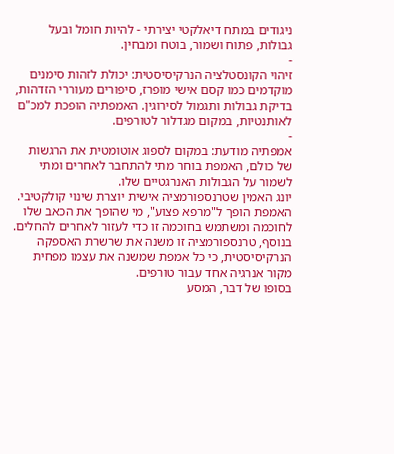ניגודים במתח דיאלקטי יצירתי - להיות חומל ובעל גבולות, פתוח ושמור, בוטח ומבחין.
-
זיהוי הקונסטלציה הנרקיסיסטית: יכולת לזהות סימנים מוקדמים כמו קסם אישי מופרז, סיפורים מעוררי הזדהות, בדיקת גבולות ותגמול לסירוגין. האמפתיה הופכת למכ"ם לאותנטיות, במקום מגדלור לטורפים.
-
אמפתיה מודעת: במקום לספוג אוטומטית את הרגשות של כולם, האמפת בוחר מתי להתחבר לאחרים ומתי לשמור על הגבולות האנרגטיים שלו.
יונג האמין שטרנספורמציה אישית יוצרת שינוי קולקטיבי.
האמפת הופך ל"מרפא פצוע", מי שהופך את הכאב שלו לחוכמה ומשתמש בחוכמה זו כדי לעזור לאחרים להחלים.
בנוסף, טרנספורמציה זו משנה את שרשרת האספקה הנרקיסיסטית, כי כל אמפת שמשנה את עצמו מפחית מקור אנרגיה אחד עבור טורפים.
בסופו של דבר, המסע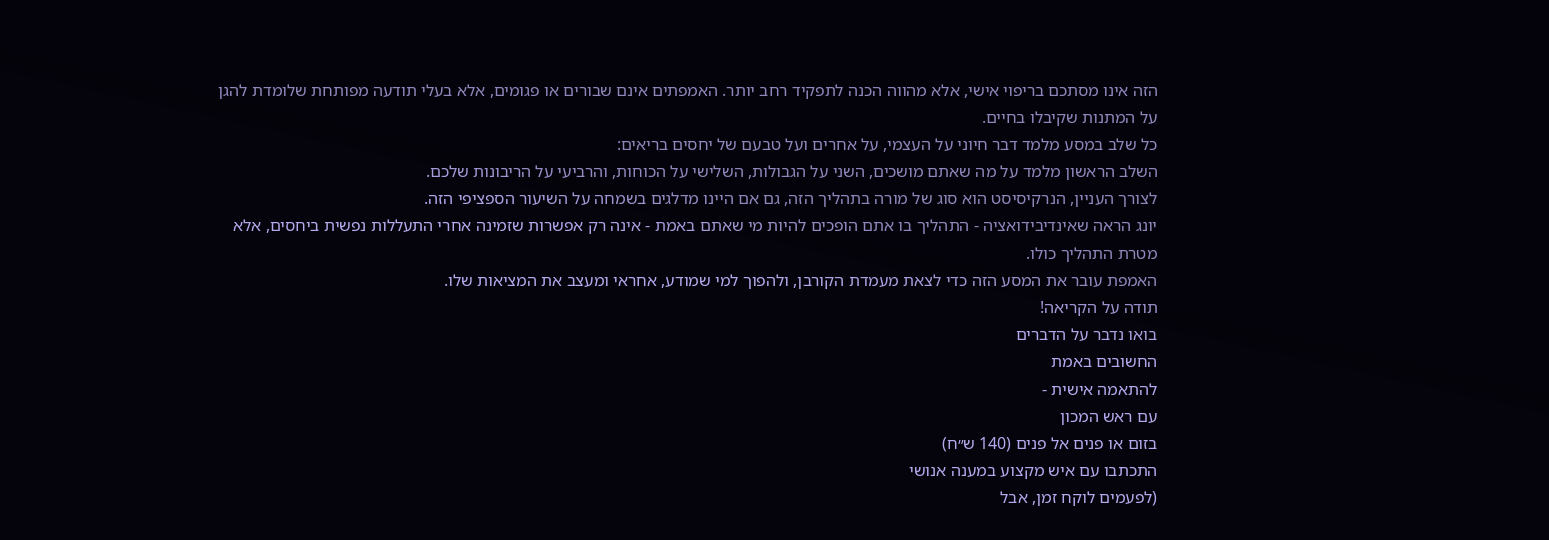הזה אינו מסתכם בריפוי אישי, אלא מהווה הכנה לתפקיד רחב יותר. האמפתים אינם שבורים או פגומים, אלא בעלי תודעה מפותחת שלומדת להגן על המתנות שקיבלו בחיים.
כל שלב במסע מלמד דבר חיוני על העצמי, על אחרים ועל טבעם של יחסים בריאים:
השלב הראשון מלמד על מה שאתם מושכים, השני על הגבולות, השלישי על הכוחות, והרביעי על הריבונות שלכם.
לצורך העניין, הנרקיסיסט הוא סוג של מורה בתהליך הזה, גם אם היינו מדלגים בשמחה על השיעור הספציפי הזה.
יונג הראה שאינדיבידואציה - התהליך בו אתם הופכים להיות מי שאתם באמת - אינה רק אפשרות שזמינה אחרי התעללות נפשית ביחסים, אלא מטרת התהליך כולו.
האמפת עובר את המסע הזה כדי לצאת מעמדת הקורבן, ולהפוך למי שמודע, אחראי ומעצב את המציאות שלו.
תודה על הקריאה!
בואו נדבר על הדברים
החשובים באמת
להתאמה אישית -
עם ראש המכון
בזום או פנים אל פנים (140 ש״ח)
התכתבו עם איש מקצוע במענה אנושי
(לפעמים לוקח זמן, אבל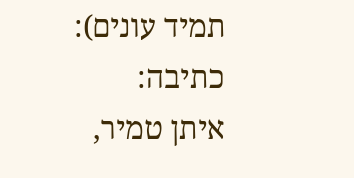תמיד עונים):
כתיבה:
איתן טמיר,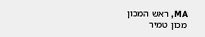MA, ראש המכון
מכון טמיר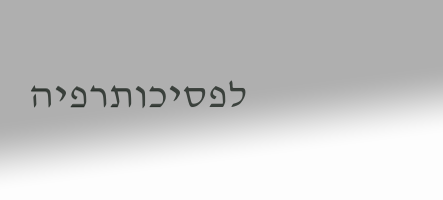לפסיכותרפיה